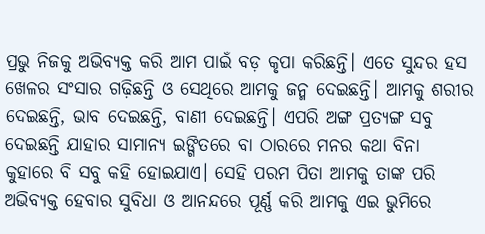ପ୍ରଭୁ ନିଜକୁ ଅଭିବ୍ୟକ୍ତ କରି ଆମ ପାଇଁ ବଡ଼ କୃପା କରିଛନ୍ତି। ଏତେ ସୁନ୍ଦର ହସ ଖେଳର ସଂସାର ଗଢ଼ିଛନ୍ତି ଓ ସେଥିରେ ଆମକୁ ଜନ୍ମ ଦେଇଛନ୍ତି। ଆମକୁ ଶରୀର ଦେଇଛନ୍ତି, ଭାବ ଦେଇଛନ୍ତି, ବାଣୀ ଦେଇଛନ୍ତି। ଏପରି ଅଙ୍ଗ ପ୍ରତ୍ୟଙ୍ଗ ସବୁ ଦେଇଛନ୍ତି ଯାହାର ସାମାନ୍ୟ ଇଙ୍ଗିତରେ ବା ଠାରରେ ମନର କଥା ବିନା କୁହାରେ ବି ସବୁ କହି ହୋଇଯାଏ। ସେହି ପରମ ପିତା ଆମକୁ ତାଙ୍କ ପରି ଅଭିବ୍ୟକ୍ତ ହେବାର ସୁବିଧା ଓ ଆନନ୍ଦରେ ପୂର୍ଣ୍ଣ କରି ଆମକୁ ଏଇ ଭୁମିରେ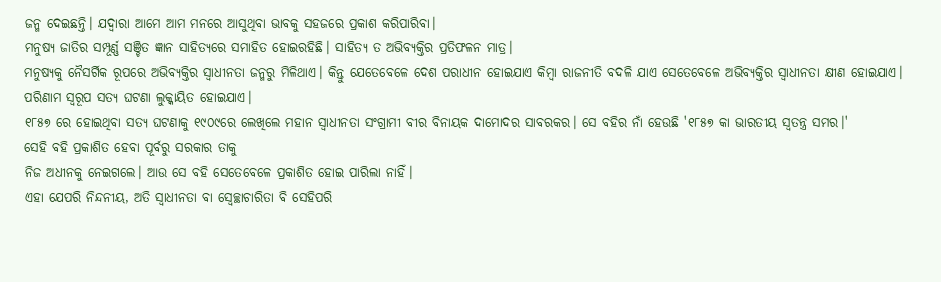ଜନ୍ମ ଦେଇଛନ୍ତି। ଯଦ୍ୱାରା ଆମେ ଆମ ମନରେ ଆସୁଥିବା ଭାବକୁ ସହଜରେ ପ୍ରକାଶ କରିପାରିବା।
ମନୁଷ୍ୟ ଜାତିର ସମ୍ପୂର୍ଣ୍ଣ ସଞ୍ଚିତ ଜ୍ଞାନ ସାହିତ୍ୟରେ ସମାହିତ ହୋଇରହିଛି। ସାହିତ୍ୟ ତ ଅଭିବ୍ୟକ୍ତିର ପ୍ରତିଫଳନ ମାତ୍ର।
ମନୁଷ୍ୟକୁ ନୈସର୍ଗିକ ରୂପରେ ଅଭିବ୍ୟକ୍ତିର ସ୍ୱାଧୀନତା ଜନ୍ମରୁ ମିଳିଥାଏ। କିନ୍ତୁ ଯେତେବେଳେ ଦେଶ ପରାଧୀନ ହୋଇଯାଏ କିମ୍ବା ରାଜନୀତି ବଦଳି ଯାଏ ସେତେବେଳେ ଅଭିବ୍ୟକ୍ତିର ସ୍ୱାଧୀନତା କ୍ଷୀଣ ହୋଇଯାଏ। ପରିଣାମ ସ୍ୱରୂପ ସତ୍ୟ ଘଟଣା ଲୁକ୍କାୟିତ ହୋଇଯାଏ।
୧୮୫୭ ରେ ହୋଇଥିବା ସତ୍ୟ ଘଟଣାକୁ ୧୯୦୯ରେ ଲେଖିଲେ ମହାନ ସ୍ୱାଧୀନତା ସଂଗ୍ରାମୀ ବୀର ବିନାୟକ ଦାମୋଦର ସାବରକର। ସେ ବହିର ନାଁ ହେଉଛି '୧୮୫୭ କା ଭାରତୀୟ ସ୍ୱତନ୍ତ୍ର ସମର।'
ସେହି ବହି ପ୍ରକାଶିତ ହେବା ପୂର୍ବରୁ ସରକାର ତାକୁ
ନିଜ ଅଧୀନକୁ ନେଇଗଲେ। ଆଉ ସେ ବହି ସେତେବେଳେ ପ୍ରକାଶିତ ହୋଇ ପାରିଲା ନାହିଁ।
ଏହା ଯେପରି ନିନ୍ଦନୀୟ, ଅତି ସ୍ୱାଧୀନତା ବା ସ୍ବେଚ୍ଛାଚାରିତା ବି ସେହିପରି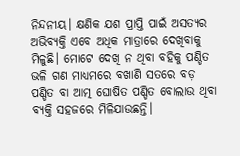ନିନ୍ଦନୀୟ। କ୍ଷଣିକ ଯଶ ପ୍ରାପ୍ତି ପାଇଁ ଅସତ୍ୟର ଅଭିବ୍ୟକ୍ତି ଏବେ ଅଧିକ ମାତ୍ରାରେ ଦେଖିବାକୁ ମିଳୁଛି। ମୋଟେ ଦେଖି ନ ଥିବା ବହିକୁ ପଣ୍ଡିତ ଭଳି ଗଣ ମାଧ୍ୟମରେ ବଖାଣି ସତରେ ବଡ଼ ପଣ୍ଡିତ ବା ଆତ୍ମ ଘୋଷିତ ପଣ୍ଡିତ ବୋଲାଉ ଥିବା ବ୍ୟକ୍ତି ସହଜରେ ମିଳିଯାଉଛନ୍ତି।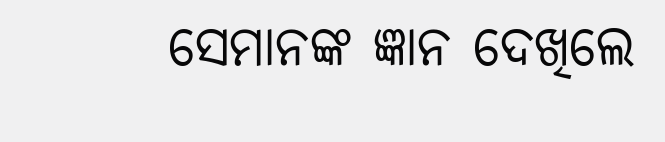ସେମାନଙ୍କ ଜ୍ଞାନ ଦେଖିଲେ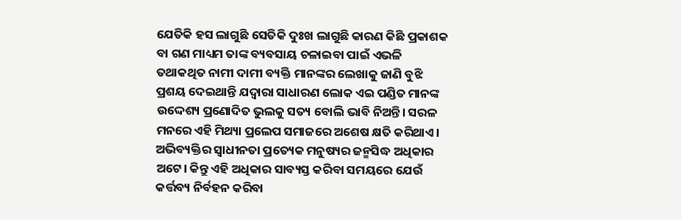ଯେତିକି ହସ ଲାଗୁଛି ସେତିକି ଦୁଃଖ ଲାଗୁଛି କାରଣ କିଛି ପ୍ରକାଶକ ବା ଗଣ ମାଧ୍ୟମ ତାଙ୍କ ବ୍ୟବସାୟ ଚଳାଇବା ପାଇଁ ଏଭଳି ତଥାକଥିତ ନାମୀ ଦାମୀ ବ୍ୟକ୍ତି ମାନଙ୍କର ଲେଖାକୁ ଜାଣି ବୁଝି ପ୍ରଶୟ ଦେଇଥାନ୍ତି ଯଦ୍ୱାରା ସାଧାରଣ ଲୋକ ଏଇ ପଣ୍ଡିତ ମାନଙ୍କ ଉଦ୍ଦେଶ୍ୟ ପ୍ରଣୋଦିତ ଭୁଲକୁ ସତ୍ୟ ବୋଲି ଭାବି ନିଅନ୍ତି। ସରଳ ମନରେ ଏହି ମିଥ୍ୟା ପ୍ରଲେପ ସମାଜରେ ଅଶେଷ କ୍ଷତି କରିଥାଏ।
ଅଭିବ୍ୟକ୍ତିର ସ୍ୱାଧୀନତା ପ୍ରତ୍ୟେକ ମନୁଷ୍ୟର ଜନ୍ମସିଦ୍ଧ ଅଧିକାର ଅଟେ। କିନ୍ତୁ ଏହି ଅଧିକାର ସାବ୍ୟସ୍ତ କରିବା ସମୟରେ ଯେଉଁ କର୍ତ୍ତବ୍ୟ ନିର୍ବହନ କରିବା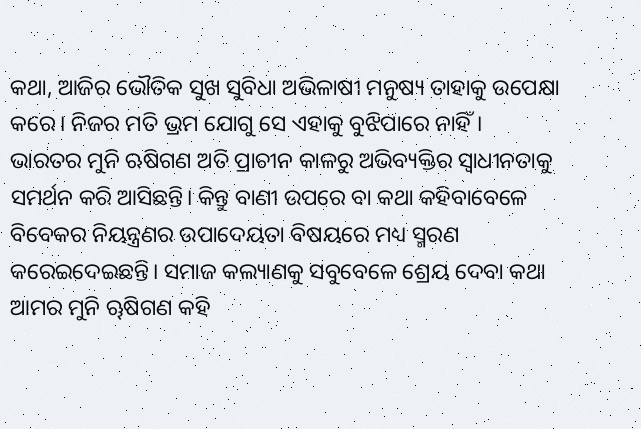କଥା, ଆଜିର ଭୌତିକ ସୁଖ ସୁବିଧା ଅଭିଳାଷୀ ମନୁଷ୍ୟ ତାହାକୁ ଉପେକ୍ଷା କରେ। ନିଜର ମତି ଭ୍ରମ ଯୋଗୁ ସେ ଏହାକୁ ବୁଝିପାରେ ନାହିଁ।
ଭାରତର ମୁନି ଋଷିଗଣ ଅତି ପ୍ରାଚୀନ କାଳରୁ ଅଭିବ୍ୟକ୍ତିର ସ୍ୱାଧୀନତାକୁ ସମର୍ଥନ କରି ଆସିଛନ୍ତି। କିନ୍ତୁ ବାଣୀ ଉପରେ ବା କଥା କହିବାବେଳେ ବିବେକର ନିୟନ୍ତ୍ରଣର ଉପାଦେୟତା ବିଷୟରେ ମଧ୍ୟ ସ୍ମରଣ କରେଇଦେଇଛନ୍ତି। ସମାଜ କଲ୍ୟାଣକୁ ସବୁବେଳେ ଶ୍ରେୟ ଦେବା କଥା ଆମର ମୁନି ୠଷିଗଣ କହି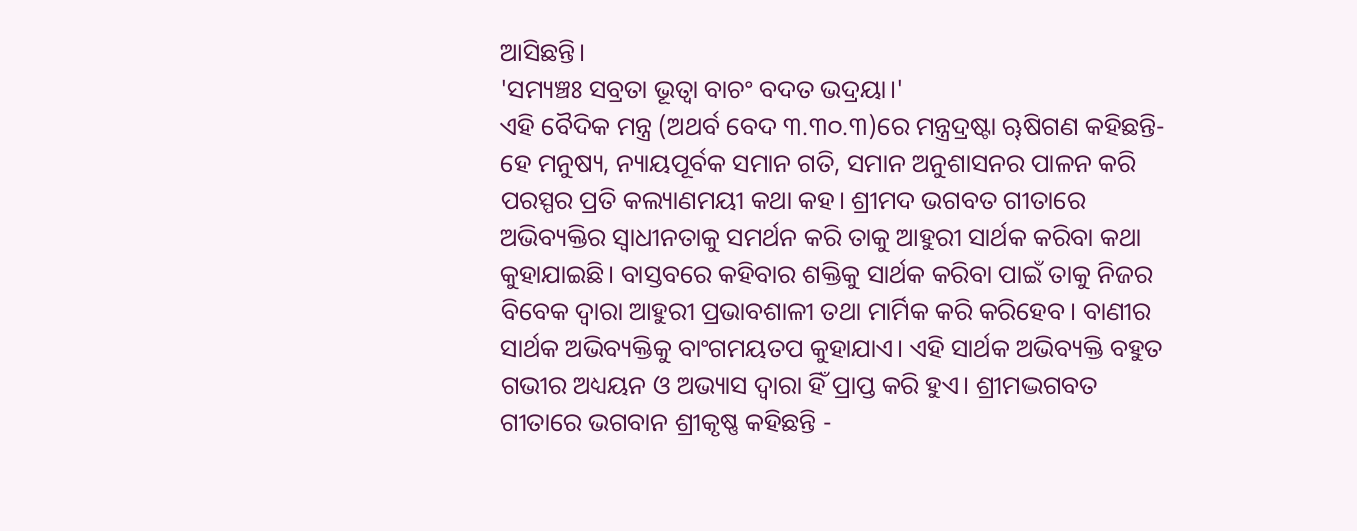ଆସିଛନ୍ତି।
'ସମ୍ୟଞ୍ଚଃ ସବ୍ରତା ଭୂତ୍ୱା ବାଚଂ ବଦତ ଭଦ୍ରୟା।'
ଏହି ବୈଦିକ ମନ୍ତ୍ର (ଅଥର୍ବ ବେଦ ୩.୩୦.୩)ରେ ମନ୍ତ୍ରଦ୍ରଷ୍ଟା ୠଷିଗଣ କହିଛନ୍ତି-
ହେ ମନୁଷ୍ୟ, ନ୍ୟାୟପୂର୍ବକ ସମାନ ଗତି, ସମାନ ଅନୁଶାସନର ପାଳନ କରି ପରସ୍ପର ପ୍ରତି କଲ୍ୟାଣମୟୀ କଥା କହ। ଶ୍ରୀମଦ ଭଗବତ ଗୀତାରେ ଅଭିବ୍ୟକ୍ତିର ସ୍ୱାଧୀନତାକୁ ସମର୍ଥନ କରି ତାକୁ ଆହୁରୀ ସାର୍ଥକ କରିବା କଥା କୁହାଯାଇଛି। ବାସ୍ତବରେ କହିବାର ଶକ୍ତିକୁ ସାର୍ଥକ କରିବା ପାଇଁ ତାକୁ ନିଜର ବିବେକ ଦ୍ଵାରା ଆହୁରୀ ପ୍ରଭାବଶାଳୀ ତଥା ମାର୍ମିକ କରି କରିହେବ। ବାଣୀର ସାର୍ଥକ ଅଭିବ୍ୟକ୍ତିକୁ ବାଂଗମୟତପ କୁହାଯାଏ। ଏହି ସାର୍ଥକ ଅଭିବ୍ୟକ୍ତି ବହୁତ ଗଭୀର ଅଧ୍ୟୟନ ଓ ଅଭ୍ୟାସ ଦ୍ୱାରା ହିଁ ପ୍ରାପ୍ତ କରି ହୁଏ। ଶ୍ରୀମଦ୍ଭଗବତ ଗୀତାରେ ଭଗବାନ ଶ୍ରୀକୃଷ୍ଣ କହିଛନ୍ତି -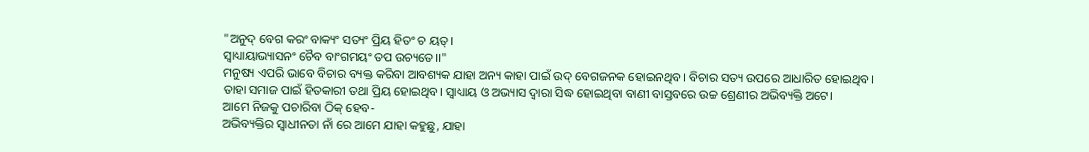"ଅନୁଦ୍ ବେଗ କରଂ ବାକ୍ୟଂ ସତ୍ୟଂ ପ୍ରିୟ ହିତଂ ଚ ୟତ୍।
ସ୍ୱାଧ୍ୟାୟାଭ୍ୟାସନଂ ଚୈବ ବାଂଗମୟଂ ତପ ଉଚ୍ୟତେ।।"
ମନୁଷ୍ୟ ଏପରି ଭାବେ ବିଚାର ବ୍ୟକ୍ତ କରିବା ଆବଶ୍ୟକ ଯାହା ଅନ୍ୟ କାହା ପାଇଁ ଉଦ୍ ବେଗଜନକ ହୋଇନଥିବ। ବିଚାର ସତ୍ୟ ଉପରେ ଆଧାରିତ ହୋଇଥିବ। ତାହା ସମାଜ ପାଇଁ ହିତକାରୀ ତଥା ପ୍ରିୟ ହୋଇଥିବ। ସ୍ୱାଧ୍ୟାୟ ଓ ଅଭ୍ୟାସ ଦ୍ୱାରା ସିଦ୍ଧ ହୋଇଥିବା ବାଣୀ ବାସ୍ତବରେ ଉଚ୍ଚ ଶ୍ରେଣୀର ଅଭିବ୍ୟକ୍ତି ଅଟେ।
ଆମେ ନିଜକୁ ପଚାରିବା ଠିକ୍ ହେବ-
ଅଭିବ୍ୟକ୍ତିର ସ୍ୱାଧୀନତା ନାଁ ରେ ଆମେ ଯାହା କହୁଛୁ, ଯାହା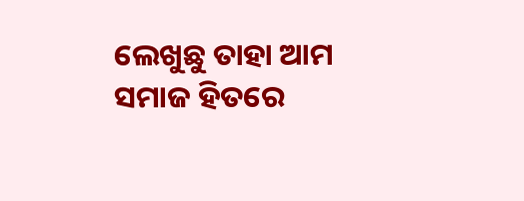ଲେଖୁଛୁ ତାହା ଆମ ସମାଜ ହିତରେ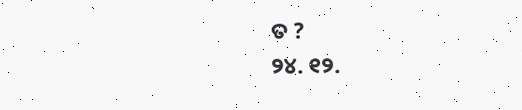ତ ?
୨୪. ୧୨.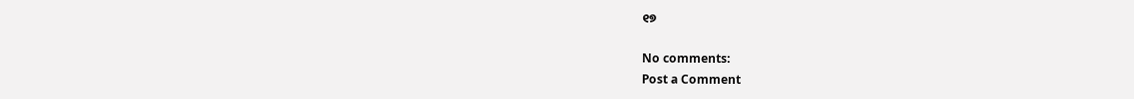୧୭

No comments:
Post a Comment